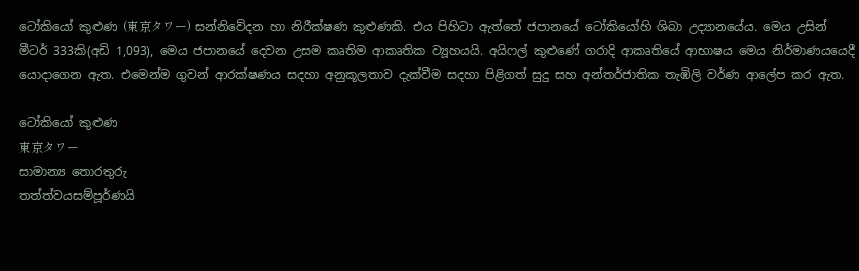ටෝකියෝ කුළුණ (東京タワー) සන්නිවේදන හා නිරීක්ෂණ කුළුණකි. එය පිහිටා ඇත්තේ ජපානයේ ටෝකියෝහි ශිබා උද්‍යානයේය. මෙය උසින් මීටර් 333කි(අඩි 1,093), මෙය ජපානයේ දෙවන උසම කෘතිම ආකෘතික ව්‍යූහයයි. අයිෆල් කුළුණේ ගරාදි ආකෘතියේ ආභාෂය මෙය නිර්මාණයයෙදී යොදාගෙන ඇත. එමෙන්ම ගුවන් ආරක්ෂණය සදහා අනුකූලතාව දැක්වීම සදහා පිළිගත් සුදු සහ අන්තර්ජාතික තැඹිලි වර්ණ ආලේප කර ඇත.

ටෝකියෝ කුළුණ
東京タワー
සාමාන්‍ය තොරතුරු
තත්ත්වයසම්පූර්ණයි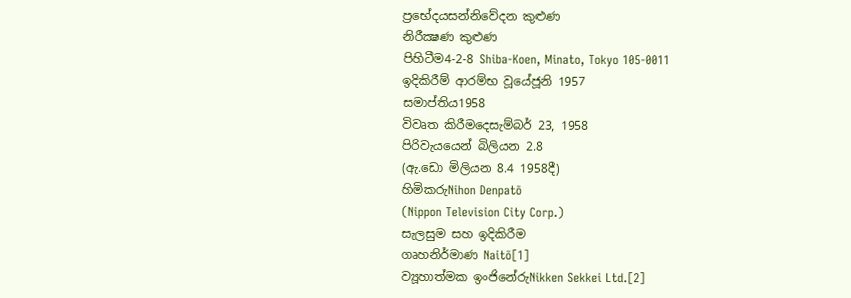ප්‍රභේදයසන්නිවේදන කුළුණ
නිරීක්‍ෂණ කුළුණ
පිහිටීම4-2-8 Shiba-Koen, Minato, Tokyo 105-0011
ඉදිකිරීම් ආරම්භ වූයේජූනි 1957
සමාප්තිය1958
විවෘත කිරීමදෙසැම්බර් 23, 1958
පිරිවැයයෙන් බිලියන 2.8
(ඇ.ඩො මිලියන 8.4 1958දී)
හිමිකරුNihon Denpatō
(Nippon Television City Corp.)
සැලසුම සහ ඉදිකිරීම
ගෘහනිර්මාණ Naitō[1]
ව්‍යූහාත්මක ඉංජිනේරුNikken Sekkei Ltd.[2]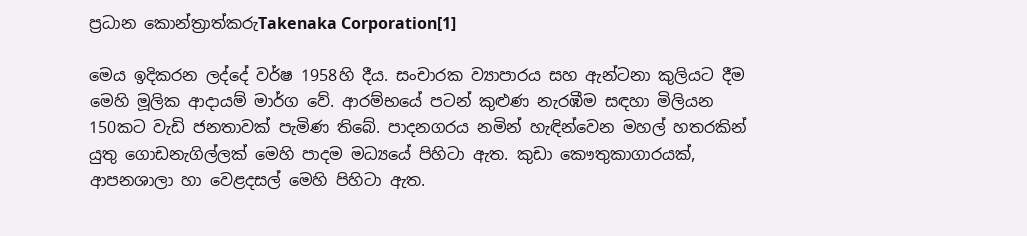ප්‍රධාන කොන්ත්‍රාත්කරුTakenaka Corporation[1]

මෙය ඉදිකරන ලද්දේ වර්ෂ 1958හි දීය. සංචාරක ව්‍යාපාරය සහ ඇන්ටනා කුලියට දීම මෙහි මූලික ආදායම් මාර්ග වේ. ආරම්භයේ පටන් කුළුණ නැරඹීම සඳහා මිලියන 150කට වැඩි ජනතාවක් පැමිණ තිබේ. පාදනගරය නමින් හැඳින්වෙන මහල් හතරකින් යුතු ගොඩනැගිල්ලක් මෙහි පාදම මධ්‍යයේ පිහිටා ඇත. කුඩා කෞතුකාගාරයක්, ආපනශාලා හා වෙළදසල් මෙහි පිහිටා ඇත.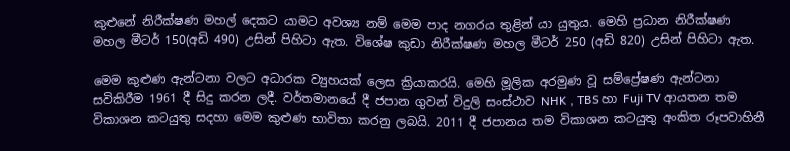කුළුනේ නිරීක්ෂණ මහල් දෙකට යාමට අවශ්‍ය නම් මෙම පාද නගරය තුළින් යා යුතුය. මෙහි ප්‍රධාන නිරීක්ෂණ මහල මීටර් 150(අඩි 490) උසින් පිහිටා ඇත. විශේෂ කුඩා නිරීක්ෂණ මහල මීටර් 250 (අඩි 820) උසින් පිහිටා ඇත.

මෙම කුළුණ ඇන්ටනා වලට අධාරක ව්‍යුහයක් ලෙස ක්‍රියාකරයි. මෙහි මූලික අරමුණ වූ සම්ප්‍රේෂණ ඇන්ටනා සවිකිරීම 1961 දී සිදු කරන ලදී. වර්තමානයේ දී ජපාන ගුවන් විදුලි සංස්ථාව NHK , TBS හා Fuji TV ආයතන තම විකාශන කටයුතු සදහා මෙම කුළුණ භාවිතා කරනු ලබයි. 2011 දී ජපානය තම විකාශන කටයුතු අංකිත රූපවාහිනී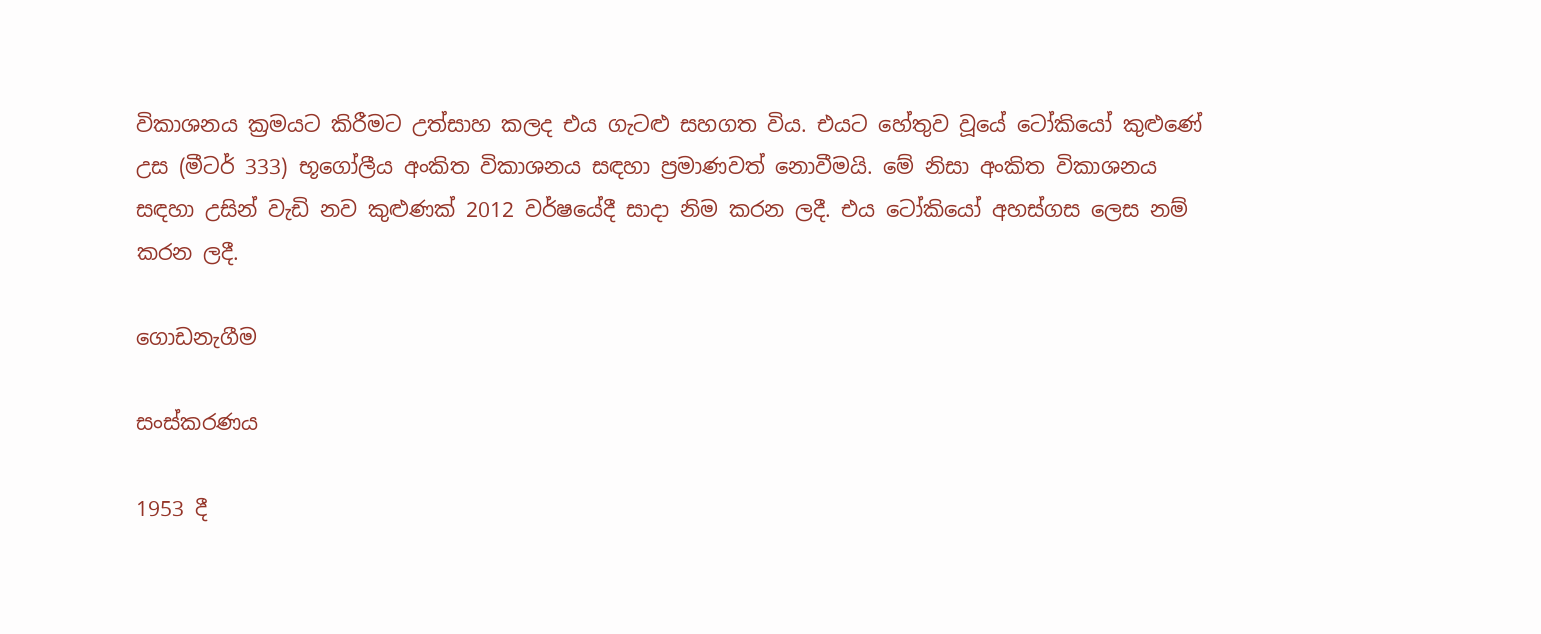විකාශනය ක්‍රමයට කිරීමට උත්සාහ කලද එය ගැටළු සහගත විය. එයට හේතුව වූයේ ටෝකියෝ කුළුණේ උස (මීටර් 333) භූගෝලීය අංකිත විකාශනය සඳහා ප්‍රමාණවත් නොවීමයි. මේ නිසා අංකිත විකාශනය සඳහා උසින් වැඩි නව කුළුණක් 2012 වර්ෂයේදී සාදා නිම කරන ලදී. එය ටෝකියෝ අහස්ගස ලෙස නම් කරන ලදී.

ගොඩනැගීම

සංස්කරණය

1953 දී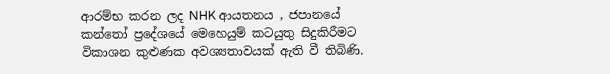ආරම්භ කරන ලද NHK ආයතනය , ජපානයේ කන්තෝ ප්‍රදේශ‍යේ මෙහෙයුම් කටයුතු සිදුකිරීමට විකාශන කුළුණක අවශ්‍යතාවයක් ඇති වී තිබිණි.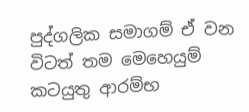පුද්ගලික සමාගම් ඒ වන විටත් තම මෙහෙයුම් කටයුතු ආරම්භ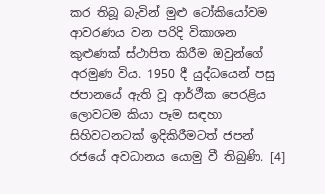කර තිබූ බැවින් මුළු ටෝකියෝවම ආවරණය වන පරිදි විකාශන කුළුණක් ස්ථාපිත කිරීම ඔවුන්ගේ අරමුණ විය. 1950 දී යුද්ධයෙන් පසු ජපානයේ ඇති වූ ආර්ථීක පෙරළිය ලොවටම කියා පෑම සඳහා සිහිවටනටක් ඉදිකිරීමටත් ජපන් රජයේ අවධානය යොමු වී තිබුණි. [4]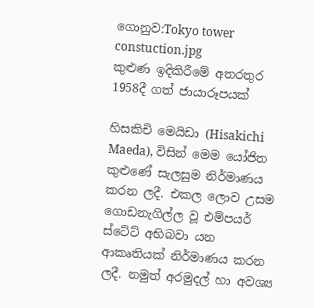ගොනුව:Tokyo tower constuction.jpg
කුළුණ ඉදිකිරීමේ අතරතුර 1958දී ගත් ජායාරූපයක්

හිසකිචි මෙයිඩා (Hisakichi Maeda), විසින් මෙම යෝජිත කුළුණේ සැලසුම නිර්මාණය කරන ලදී. එකල ලොව උසම ගොඩනැගිල්ල වූ එම්පයර් ස්ටේට් අභිබවා යන ආකෘතියක් නිර්මාණය කරන ලදී. නමුත් අරමුදල් හා අවශ්‍ය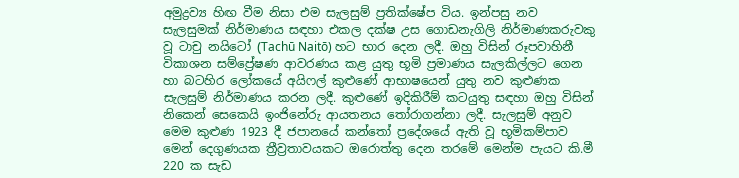අමුද්‍රව්‍ය හිඟ වීම නිසා එම සැලසුම් ප්‍රතික්ෂේප විය. ඉන්පසු නව සැලසුමක් නිර්මාණය සඳහා එකල දක්ෂ උස ගොඩනැගිලි නිර්මාණකරුවකු වූ ටාචු නයිටෝ (Tachū Naitō) හට භාර දෙන ලදී. ඔහු විසින් රූපවාහිනී විකාශන සම්ප්‍රේෂණ ආවරණය කළ යුතු භූමි ප්‍රමාණය සැලකිල්ලට ගෙන හා බටහිර ලෝකයේ අයිෆල් කුළුණේ ආභාෂයෙන් යුතු නව කුළුණක සැලසුම් නිර්මාණය කරන ලදී. කුළුණේ ඉදිකිරීම් කටයුතු සඳහා ඔහු විසින් නිකෙන් සෙකෙයි ඉංජිනේරු ආයතනය තෝරාගන්නා ලදී. සැලසුම් අනුව මෙම කුළුණ 1923 දී ජපානයේ කන්තෝ ප්‍රදේශයේ ඇති වූ භූමිකම්පාව මෙන් දෙගුණයක ත්‍රීව්‍රතාවයකට ඔරොත්තු දෙන තරමේ මෙන්ම පැයට කි.මී 220 ක සැඩ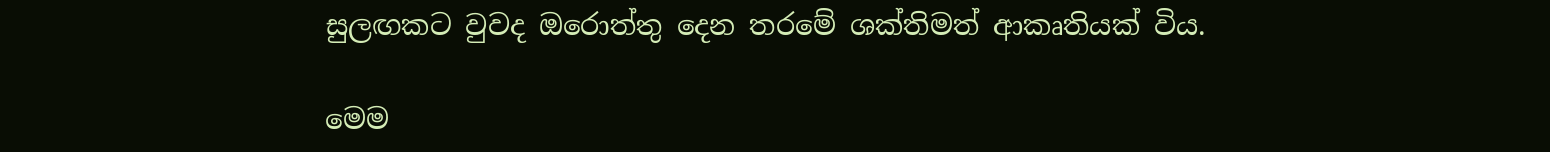සුලඟකට වුවද ඔරොත්තු දෙන තරමේ ශක්තිමත් ආකෘතියක් විය.

මෙම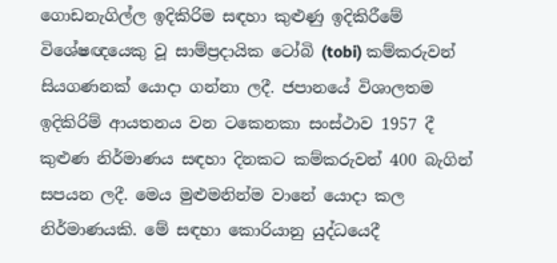ගොඩනැගිල්ල ඉදිකිරිම සඳහා කුළුණු ඉදිකිරීමේ විශේෂඥයෙකු වූ සාම්ප්‍රදායික ටෝබි (tobi) කම්කරුවන් සියගණනක් යොදා ගන්නා ලදී. ජපානයේ විශාලතම ඉදිකිරිම් ආයතනය වන ටකෙනකා සංස්ථාව 1957 දී කුළුණ නිර්මාණය සඳහා දිනකට කම්කරුවන් 400 බැගින් සපයන ලදී. මෙය මුළුමනින්ම වානේ යොදා කල නිර්මාණයකි. මේ සඳහා කොරියානු යුද්ධයෙදී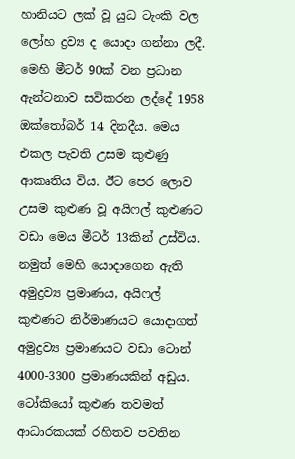හානියට ලක් වූ යුධ ටැංකි වල ලෝහ ද්‍රව්‍ය ද යොදා ගන්නා ලදී. මෙහි මීටර් 90ක් වන ප්‍රධාන ඇන්ටනාව සවිකරන ලද්දේ 1958 ඔක්තෝබර් 14 දිනදීය. මෙය එකල පැවති උසම කුළුණු ආකෘතිය විය. ඊට පෙර ලොව උසම කුළුණ වූ අයිෆල් කුළුණට වඩා මෙය මීටර් 13කින් උස්විය. නමුත් මෙහි යොදාගෙන ඇති අමුද්‍රව්‍ය ප්‍රමාණය, අයිෆල් කුළුණට නිර්මාණයට යොදාගත් අමුද්‍රව්‍ය ප්‍රමාණයට වඩා ටොන් 4000-3300 ප්‍රමාණයකින් අඩුය. ටෝකියෝ කුළුණ තවමත් ආධාරකයක් රහිතව පවතින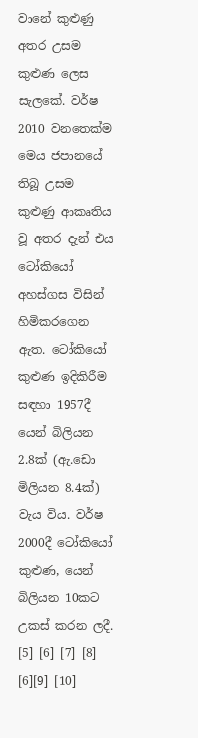වානේ කුළුණු අතර උසම කුළුණ ලෙස සැලකේ. වර්ෂ 2010 වනතෙක්ම මෙය ජපානයේ තිබූ උසම කුළුණු ආකෘතිය වූ අතර දැන් එය ටෝකියෝ අහස්ගස විසින් හිමිකරගෙන ඇත. ටෝකියෝ කුළුණ ඉදිකිරීම සඳහා 1957දී යෙන් බිලියන 2.8ක් (ඇ.ඩො මිලියන 8.4ක්) වැය විය. වර්ෂ 2000දී ටෝකියෝ කුළුණ, යෙන් බිලියන 10කට උකස් කරන ලදී. [5] [6] [7] [8] [6][9] [10]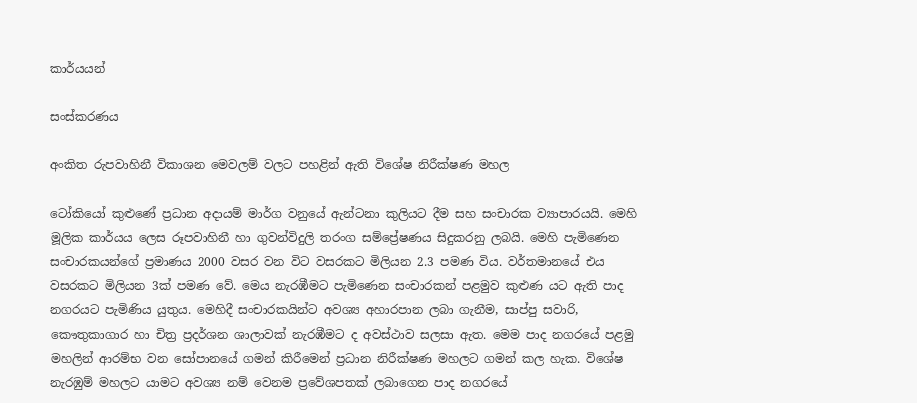කාර්යයන්

සංස්කරණය

අංකිත රුපවාහිනී විකාශන මෙවලම් වලට පහළින් ඇති විශේෂ නිරීක්ෂණ මහල

ටෝකියෝ කුළුණේ ප්‍රධාන අදායම් මාර්ග වනුයේ ඇන්ටනා කුලියට දීම සහ සංචාරක ව්‍යාපාරයයි. මෙහි මූලික කාර්යය ලෙස රූපවාහිනී හා ගුවන්විදුලි තරංග සම්ප්‍රේෂණය සිදුකරනු ලබයි. මෙහි පැමිණෙන සංචාරකයන්ගේ ප්‍රමාණය 2000 වසර වන විට වසරකට මිලියන 2.3 පමණ විය. වර්තමානයේ එය වසරකට මිලියන 3ක් පමණ වේ. මෙය නැරඹීමට පැමිණෙන සංචාරකන් පළමුව කුළුණ යට ඇති පාද නගරයට පැමිණිය යුතුය. මෙහිදී සංචාරකයින්ට අවශ්‍ය අහාරපාන ලබා ගැනීම, සාප්පු සවාරි, කෞතුකාගාර හා චිත්‍ර ප්‍රදර්ශන ශාලාවක් නැරඹීමට ද අවස්ථාව සලසා ඇත. මෙම පාද නගරයේ පළමු මහලින් ආරම්භ වන සෝපානයේ ගමන් කිරීමෙන් ප්‍රධාන නිරීක්ෂණ මහලට ගමන් කල හැක. විශේෂ නැරඹුම් මහලට යාමට අවශ්‍ය නම් වෙනම ප්‍රවේශපතක් ලබාගෙන පාද නගරයේ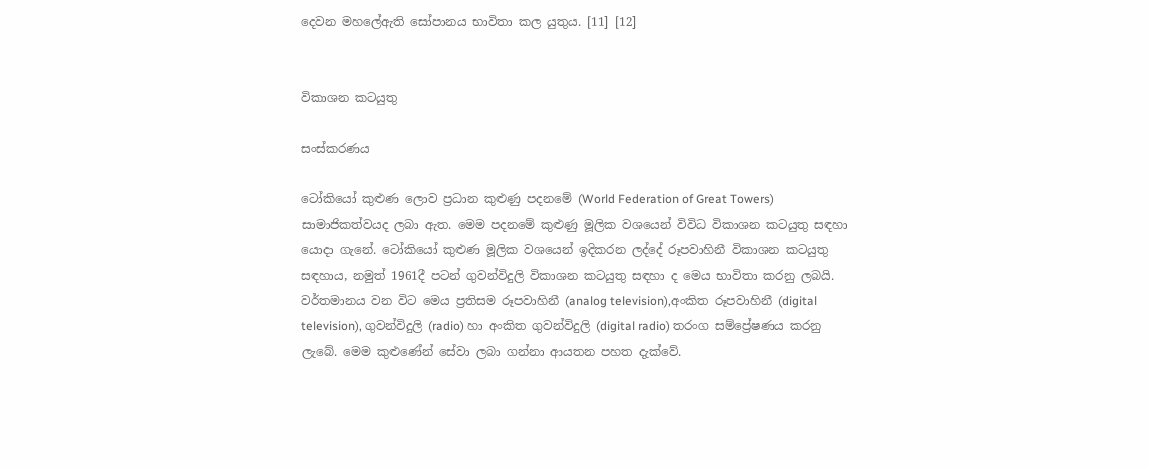දෙවන මහලේඇති සෝපානය භාවිතා කල යුතුය. [11] [12]


විකාශන කටයුතු

සංස්කරණය

ටෝකියෝ කුළුණ ලොව ප්‍රධාන කුළුණු පදනමේ (World Federation of Great Towers) සාමාජිකත්වයද ලබා ඇත. මෙම පදනමේ කුළුණු මූලික වශයෙන් විවිධ විකාශන කටයුතු සඳහා යොදා ගැනේ. ටෝකියෝ කුළුණ මූලික වශයෙන් ඉදිකරන ලද්දේ රූපවාහිනී විකාශන කටයුතු සඳහාය, නමුත් 1961දී පටන් ගුවන්විදුලි විකාශන කටයුතු සඳහා ද මෙය භාවිතා කරනු ලබයි. වර්තමානය වන විට මෙය ප්‍රතිසම රූපවාහිනී (analog television),අංකිත රූපවාහිනී (digital television), ගුවන්විදුලි (radio) හා අංකිත ගුවන්විදුලි (digital radio) තරංග සම්ප්‍රේෂණය කරනු ලැබේ. මෙම කුළුණේන් සේවා ලබා ගන්නා ආයතන පහත දැක්වේ.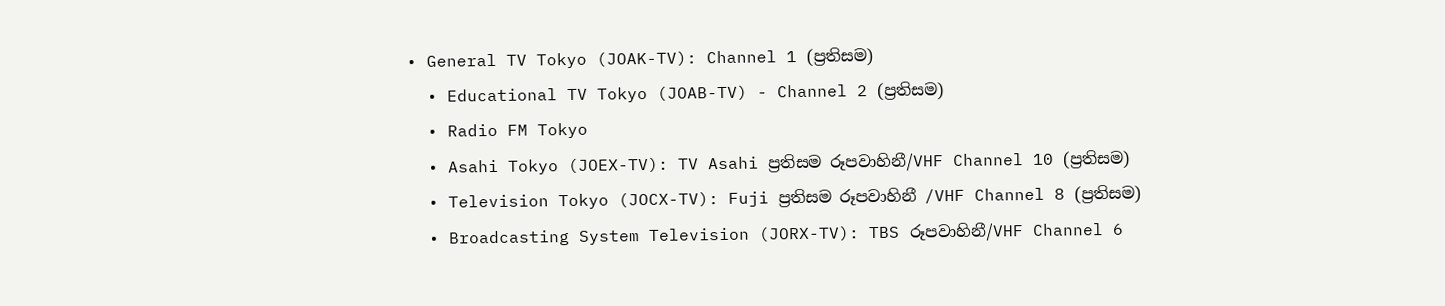• General TV Tokyo (JOAK-TV): Channel 1 (ප්‍රතිසම)
  • Educational TV Tokyo (JOAB-TV) - Channel 2 (ප්‍රතිසම)
  • Radio FM Tokyo
  • Asahi Tokyo (JOEX-TV): TV Asahi ප්‍රතිසම රූපවාහිනී/VHF Channel 10 (ප්‍රතිසම)
  • Television Tokyo (JOCX-TV): Fuji ප්‍රතිසම රූපවාහිනී /VHF Channel 8 (ප්‍රතිසම)
  • Broadcasting System Television (JORX-TV): TBS රූපවාහිනී/VHF Channel 6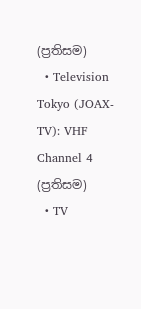(ප්‍රතිසම)
  • Television Tokyo (JOAX-TV): VHF Channel 4 (ප්‍රතිසම)
  • TV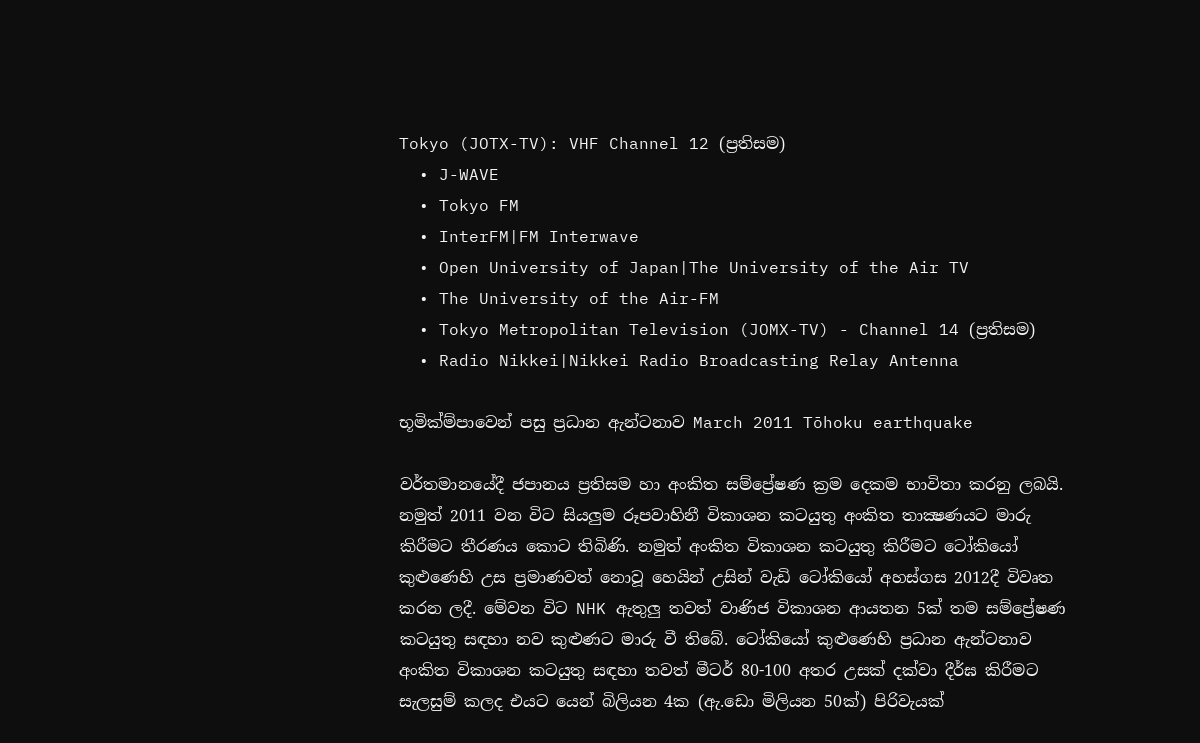Tokyo (JOTX-TV): VHF Channel 12 (ප්‍රතිසම)
  • J-WAVE
  • Tokyo FM
  • InterFM|FM Interwave
  • Open University of Japan|The University of the Air TV
  • The University of the Air-FM
  • Tokyo Metropolitan Television (JOMX-TV) - Channel 14 (ප්‍රතිසම)
  • Radio Nikkei|Nikkei Radio Broadcasting Relay Antenna

භූමික්ම්පාවෙන් පසු ප්‍රධාන ඇන්ටනාව March 2011 Tōhoku earthquake

වර්තමානයේදී ජපානය ප්‍රතිසම හා අංකිත සම්ප්‍රේෂණ ක්‍රම දෙකම භාවිතා කරනු ලබයි. නමුත් 2011 වන විට සියලුම රූපවාහිනී විකාශන කටයුතු අංකිත තාක්‍ෂණයට මාරු කිරීමට තීරණය කොට තිබිණි. නමුත් අංකිත විකාශන කටයුතු කිරීමට ටෝකියෝ කුළුණෙහි උස ප්‍රමාණවත් නොවූ හෙයින් උසින් වැඩි ටෝකියෝ අහස්ගස 2012දී විවෘත කරන ලදී. මේවන විට NHK ඇතුලු තවත් වාණිජ විකාශන ආයතන 5ක් තම සම්ප්‍රේෂණ කටයුතු සඳහා නව කුළුණට මාරු වී තිබේ. ටෝකියෝ කුළුණෙහි ප්‍රධාන ඇන්ටනාව අංකිත විකාශන කටයුතු සඳහා තවත් මීටර් 80-100 අතර උසක් දක්වා දීර්ඝ කිරීමට සැලසුම් කලද එයට යෙන් බිලියන 4ක (ඇ.ඩො මිලියන 50ක්) පිරිවැයක්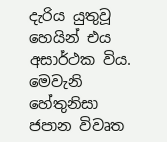දැරිය යුතුවූ හෙයින් එය අසාර්ථක විය. මෙවැනි හේතුනිසා ජපාන විවෘත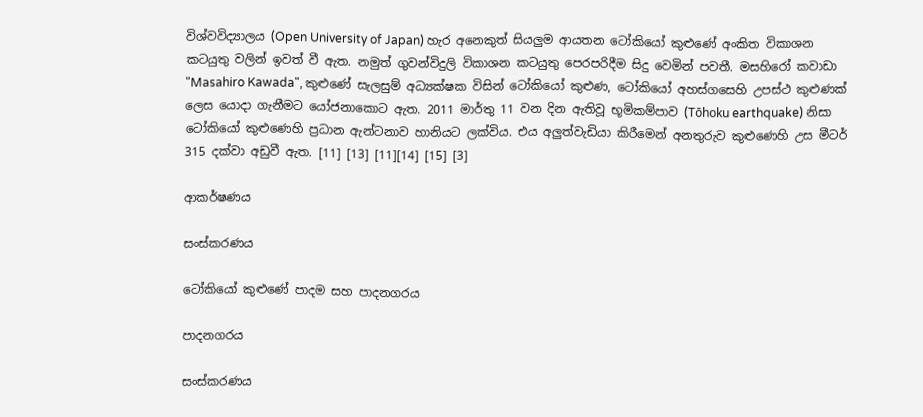විශ්වවිද්‍යාලය (Open University of Japan) හැර අනෙකුත් සියලුම ආයතන ටෝකියෝ කුළුණේ අංකිත විකාශන කටයුතු වලින් ඉවත් වී ඇත. නමුත් ගුවන්විදුලි විකාශන කටයුතු පෙරපරිදීම සිදු වෙමින් පවතී. මසහිරෝ කවාඩා "Masahiro Kawada", කුළුණේ සැලසුම් අධ්‍යක්ෂක විසින් ටෝකියෝ කුළුණ, ටෝකියෝ අහස්ගසෙහි උපස්ථ කුළුණක් ලෙස යොදා ගැනීමට යෝජනාකොට ඇත. 2011 මාර්තු 11 වන දින ඇතිවූ භූමිකම්පාව (Tōhoku earthquake) නිසා ටෝකියෝ කුළුණෙහි ප්‍රධාන ඇන්ටනාව හානියට ලක්විය. එය අලුත්වැඩියා කිරීමෙන් අනතුරුව කුළුණෙහි උස මීටර් 315 දක්වා අඩුවී ඇත. [11] [13] [11][14] [15] [3]

ආකර්ෂණය

සංස්කරණය

ටෝකියෝ කුළුණේ පාදම සහ පාදනගරය

පාදනගරය

සංස්කරණය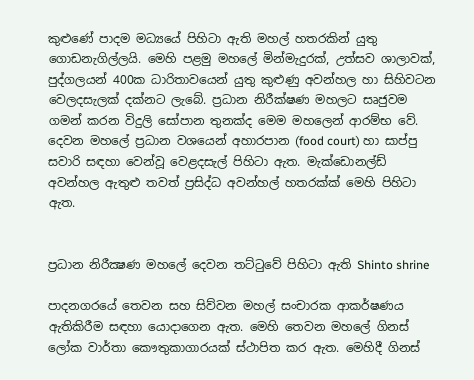කුළුණේ පාදම මධ්‍යයේ පිහිටා ඇති මහල් හතරකින් යුතු ගොඩනැගිල්ලයි. මෙහි පළමු මහලේ මින්මැදුරක්, උත්සව ශාලාවක්, පුද්ගලයන් 400ක ධාරිතාවයෙන් යුතු කුළුණු අවන්හල හා සිහිවටන වෙලදසැලක් දක්නට ලැබේ. ප්‍රධාන නිරීක්ෂණ මහලට සෘජුවම ගමන් කරන විදුලි සෝපාන තුනක්ද මෙම මහලෙන් ආරම්භ වේ. දෙවන මහලේ ප්‍රධාන වශයෙන් අහාරපාන (food court) හා සාප්පු සවාරි සඳහා වෙන්වූ වෙළදසැල් පිහිටා ඇත. මැක්ඩොනල්ඩ් අවන්හල ඇතුළු තවත් ප්‍රසිද්ධ අවන්හල් හතරක්ක් මෙහි පිහිටා ඇත.


ප්‍රධාන නිරීක්‍ෂණ මහලේ දෙවන තට්ටුවේ පිහිටා ඇති Shinto shrine

පාදනගරයේ තෙවන සහ සිව්වන මහල් සංචාරක ආකර්ෂණය ඇතිකිරීම සඳහා යොදාගෙන ඇත. මෙහි තෙවන මහලේ ගිනස් ලෝක වාර්තා කෞතුකාගාරයක් ස්ථාපිත කර ඇත. මෙහිදී ගිනස්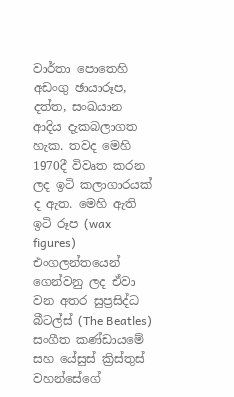වාර්තා පොතෙහි අඩංගු ඡායාරූප, දත්ත, සංඛයාන ආදිය දැකබලාගත හැක. තවද මෙහි 1970දී විවෘත කරන ලද ඉටි කලාගාරයක් ද ඇත. මෙහි ඇති ඉටි රූප (wax figures) එංගලන්තයෙන් ගෙන්වනු ලද ඒවා වන අතර සුප්‍රසිද්ධ බීටල්ස් (The Beatles) සංගීත කණ්ඩායමේ සහ යේසුස් ක්‍රිස්තුස් වහන්සේගේ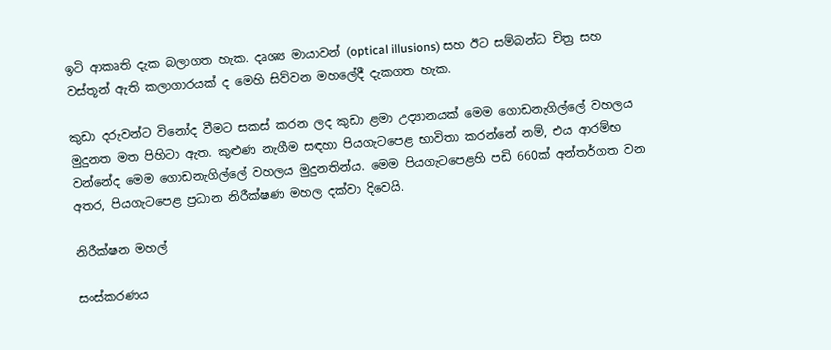ඉටි ආකෘති දැක බලාගත හැක. දෘශ්‍ය මායාවන් (optical illusions) සහ ඊට සම්බන්ධ චිත්‍ර සහ වස්තූන් ඇති කලාගාරයක් ද මෙහි සිව්වන මහලේදී දැකගත හැක.

කුඩා දරුවන්ට විනෝද වීමට සකස් කරන ලද කුඩා ළමා උද්‍යානයක් මෙම ගොඩනැගිල්ලේ වහලය මුදුනත මත පිහිටා ඇත. කුළුණ නැගීම සඳහා පියගැටපෙළ භාවිතා කරන්නේ නම්, එය ආරම්භ වන්නේද මෙම ගොඩනැගිල්ලේ වහලය මුදුනතින්ය. මෙම පියගැටපෙළහි පඩි 660ක් අන්තර්ගත වන අතර, පියගැටපෙළ ප්‍රධාන නිරීක්ෂණ මහල දක්වා දිවෙයි.

නිරීක්ෂන මහල්

සංස්කරණය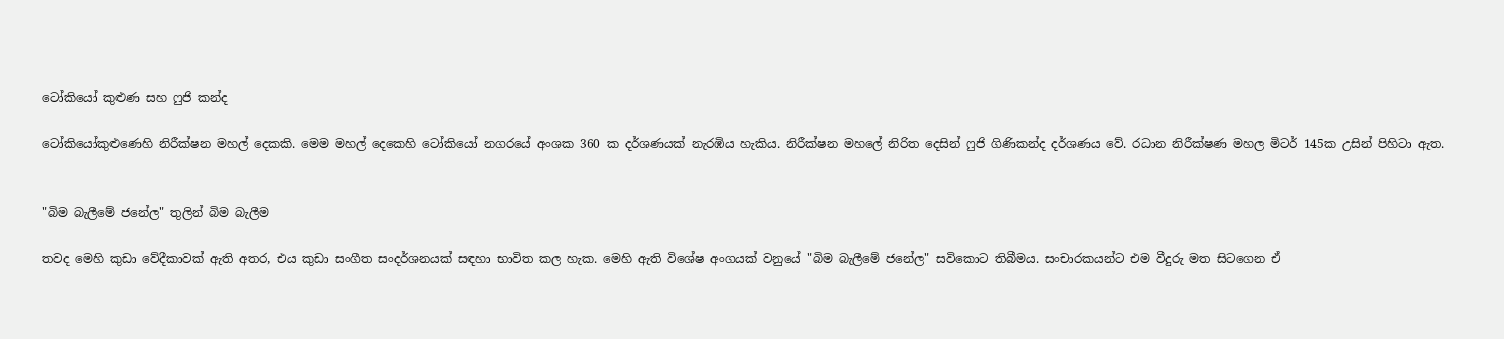ටෝකියෝ කුළුණ සහ ෆුජි කන්ද

ටෝකියෝකුළුණෙහි නිරීක්ෂන මහල් දෙකකි. මෙම මහල් දෙකෙහි ටෝකියෝ නගරයේ අංශක 360 ක දර්ශණයක් නැරඹිය හැකිය. නිරීක්ෂන මහලේ නිරිත දෙසින් ෆුජි ගිණිකන්ද දර්ශණය වේ. රධාන නිරීක්ෂණ මහල මිටර් 145ක උසින් පිහිටා ඇත.


"බිම බැලීමේ ජනේල" තුලින් බිම බැලීම

තවද මෙහි කුඩා වේදීකාවක් ඇති අතර, එය කුඩා සංගීත සංදර්ශනයක් සඳහා භාවිත කල හැක. මෙහි ඇති විශේෂ අංගයක් වනුයේ "බිම බැලීමේ ජනේල" සවිකොට තිබීමය. සංචාරකයන්ට එම වීදුරු මත සිටගෙන ඒ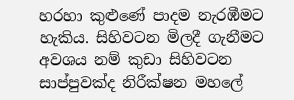හරහා කුළුණේ පාදම නැරඹීමට හැකිය. සිහිවටන මිලදී ගැනීමට අවශය නම් කුඩා සිහිවටන සාප්පුවක්ද නිරීක්ෂන මහලේ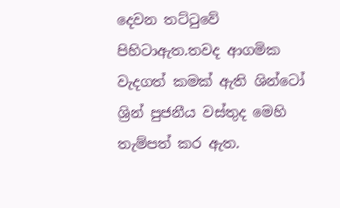දෙවන තට්ටුවේ පිහිටාඇත.තවද ආගමික වැදගත් කමක් ඇති ශින්ටෝ ශ්‍රින් පුජනීය වස්තුද මෙහි තැම්පත් කර ඇත.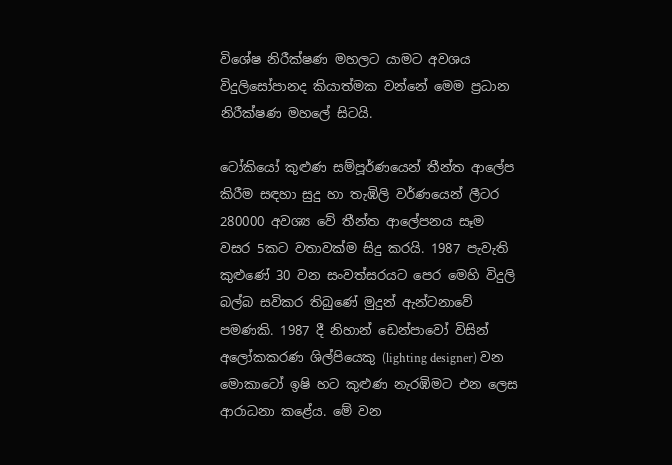විශේෂ නිරීක්ෂණ මහලට යාමට අවශය විදුලිසෝපානද කියාත්මක වන්නේ මෙම ප්‍රධාන නිරීක්ෂණ මහලේ සිටයි.

ටෝකියෝ කුළුණ සම්පූර්ණයෙන් තීන්ත ආලේප කිරීම සඳහා සුදු හා තැඹිලි වර්ණයෙන් ලීටර 280000 අවශ්‍ය වේ තීන්ත ආලේපනය සෑම වසර 5කට වතාවක්ම සිදු කරයි. 1987 පැවැති කුළුණේ 30 වන සංවත්සරයට පෙර මෙහි විදුලි බල්බ සවිකර තිබුණේ මුදුන් ඇන්ටනාවේ පමණකි. 1987 දී නිහාන් ඩෙන්පාවෝ විසින් අලෝකකරණ ශිල්පියෙකු (lighting designer) වන මොකාටෝ ඉෂි හට කුළුණ නැරඹිමට එන ලෙස ආරාධනා කළේය. මේ වන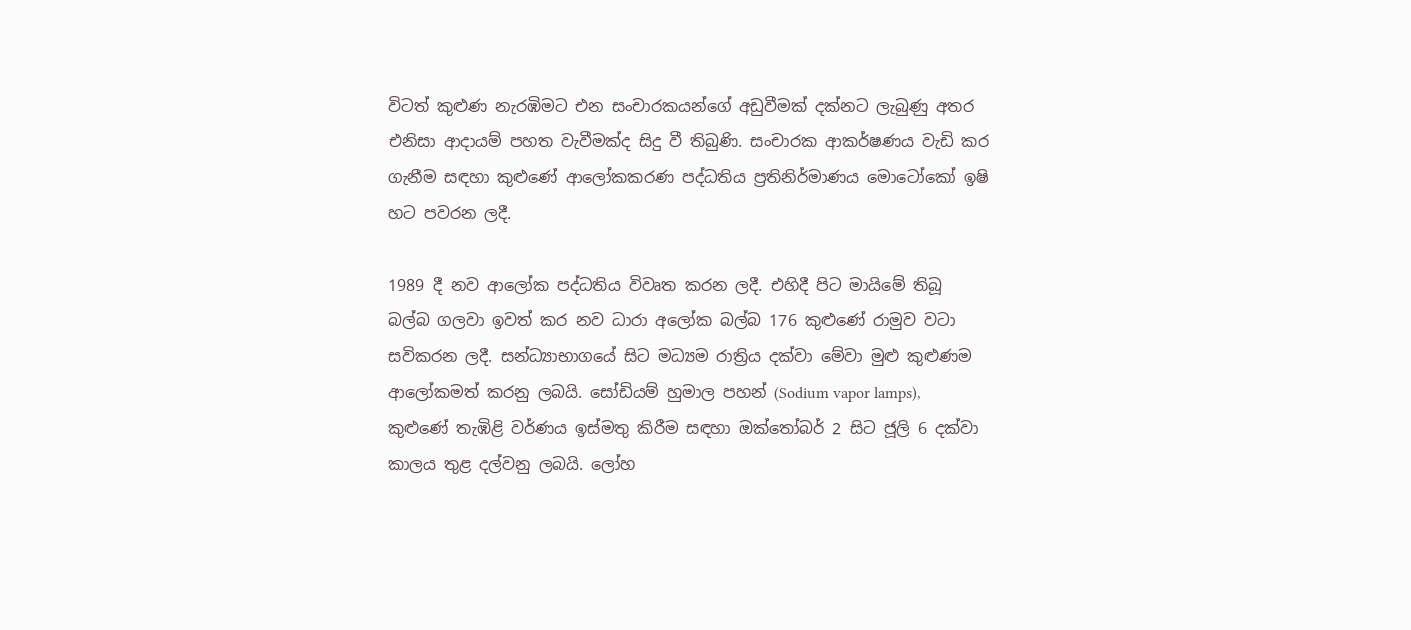විටත් කුළුණ නැරඹිමට එන සංචාරකයන්ගේ අඩුවීමක් දක්නට ලැබුණු අතර එනිසා ආදායම් පහත වැවීමක්ද සිදු වී තිබුණි. සංචාරක ආකර්ෂණය වැඩි කර ගැනීම සඳහා කුළුණේ ආලෝකකරණ පද්ධතිය ප්‍රතිනිර්මාණය මොටෝකෝ ඉෂි හට පවරන ලදී.

1989 දී නව ආලෝක පද්ධතිය විවෘත කරන ලදී. එහිදී පිට මායිමේ තිබූ බල්බ ගලවා ඉවත් කර නව ධාරා අලෝක බල්බ 176 කුළුණේ රාමුව වටා සවිකරන ලදී. සන්ධ්‍යාභාගයේ සිට මධ්‍යම රාත්‍රිය දක්වා මේවා මුළු කුළුණම ආලෝකමත් කරනු ලබයි. සෝඩියම් හුමාල පහන් (Sodium vapor lamps), කුළුණේ තැඹිළි වර්ණය ඉස්මතු කිරීම සඳහා ඔක්‍තෝබර් 2 සිට ජූලි 6 දක්වා කාලය තුළ දල්වනු ලබයි. ලෝහ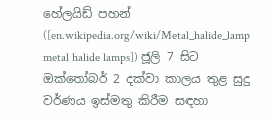හේලයිඩ් පහන් ([en.wikipedia.org/wiki/Metal_halide_lamp metal halide lamps]) ජූලි 7 සිට ඔක්‍තෝබර් 2 දක්වා කාලය තුළ සුදු වර්ණය ඉස්මතු කිරීම සඳහා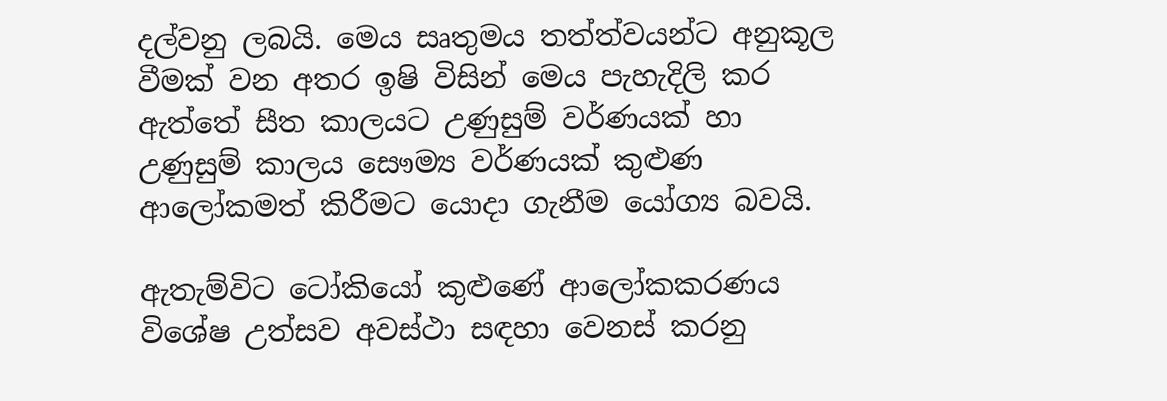දල්වනු ලබයි. මෙය සෘතුමය තත්ත්වයන්ට අනුකූල වීමක් වන අතර ඉෂි විසින් මෙය පැහැදිලි කර ඇත්තේ සීත කාලයට උණුසුම් වර්ණයක් හා උණුසුම් කාලය සෞම්‍ය වර්ණයක් කුළුණ ආලෝකමත් කිරීමට යොදා ගැනීම යෝග්‍ය බවයි.

ඇතැම්විට ටෝකියෝ කුළුණේ ආලෝකකරණය විශේෂ උත්සව අවස්ථා සඳහා වෙනස් කරනු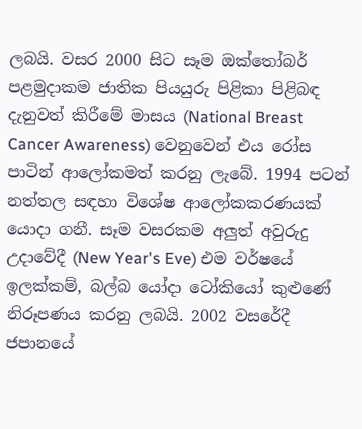ලබයි. වසර 2000 සිට සෑම ඔක්‍තෝබර් පළමුදාකම ජාතික පියයුරු පිළිකා පිළිබඳ දැනුවත් කිරීමේ මාසය (National Breast Cancer Awareness) වෙනුවෙන් එය රෝස පාටින් ආලෝකමත් කරනු ලැබේ. 1994 පටන් නත්තල සඳහා විශේෂ ආලෝකකරණයක් යොදා ගනී. සෑම වසරකම අලුත් අවුරුදු උදාවේදී (New Year's Eve) එම වර්ෂයේ ඉලක්කම්, බල්බ යෝදා ටෝකියෝ කුළුණේ නිරූපණය කරනු ලබයි. 2002 වසරේදී ජපානයේ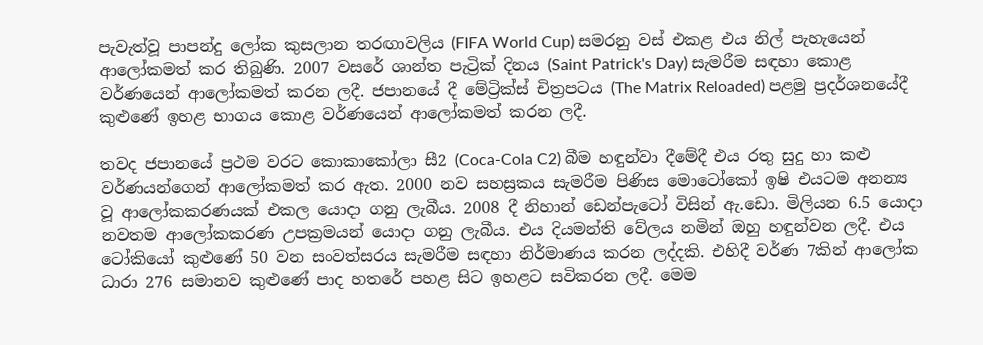පැවැත්වූ පාපන්දු ලෝක කුසලාන තරඟාවලිය (FIFA World Cup) සමරනු වස් එකළ එය නිල් පැහැයෙන් ආලෝකමත් කර තිබුණි. 2007 වසරේ ශාන්ත පැට්‍රික් දිනය (Saint Patrick's Day) සැමරීම සඳහා කොළ වර්ණයෙන් ආලෝකමත් කරන ලදී. ජපානයේ දී මේට්‍රික්ස් චිත්‍රපටය (The Matrix Reloaded) පළමු ප්‍රදර්ශනයේදී කුළුණේ ඉහළ භාගය කොළ වර්ණයෙන් ආලෝකමත් කරන ලදී.

තවද ජපානයේ ප්‍රථම වරට කොකාකෝලා සී2 (Coca-Cola C2) බීම හඳුන්වා දීමේදී එය රතු සුදු හා කළු වර්ණයන්ගෙන් ආලෝකමත් කර ඇත. 2000 නව සහස්‍රකය සැමරීම පිණිස මොටෝකෝ ඉෂි එයටම අනන්‍ය වූ ආලෝකකරණයක් එකල යොදා ගනු ලැබීය. 2008 දී නිහාන් ඩෙන්පැටෝ විසින් ඇ.ඩො. මිලියන 6.5 යොදා නවතම ආලෝකකරණ උපක්‍රමයන් යොදා ගනු ලැබීය. එය දියමන්ති වේලය නමින් ඔහු හඳුන්වන ලදී. එය ටෝකියෝ කුළුණේ 50 වන සංවත්සරය සැමරීම සඳහා නිර්මාණය කරන ලද්දකි. එහිදී වර්ණ 7කින් ආලෝක ධාරා 276 සමානව කුළුණේ පාද හතරේ පහළ සිට ඉහළට සවිකරන ලදී. මෙම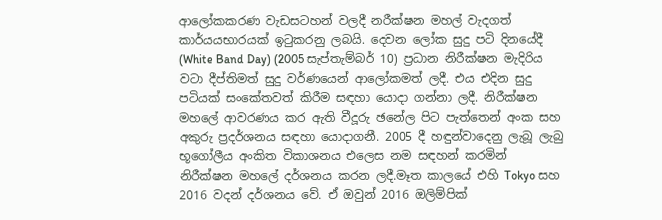ආලෝකකරණ වැඩසටහන් වලදී නරීක්ෂන මහල් වැදගත් කාර්යයභාරයක් ඉටුකරනු ලබයි. දෙවන ලෝක සුදු පටි දිනයේදී (White Band Day) (2005 සැප්තැම්බර් 10) ප්‍රධාන නිරීක්ෂන මැදිරිය වටා දීප්තිමත් සුදු වර්ණයෙන් ආලෝකමත් ලදී. එය එදින සුදු පටියක් සංකේතවත් කිරීම සඳහා යොදා ගන්නා ලදී. නිරීක්ෂන මහලේ ආවරණය කර ඇති වීදූරු ඡනේල පිට පැත්තෙන් අංක සහ අකුරු ප්‍රදර්ශනය සඳහා යොදාගනී. 2005 දී හඳුන්වාදෙනු ලැබූ ලැබු භූගෝලීය අංකිත විකාශනය එලෙස නම සඳහන් කරමින් නිරීක්ෂන මහලේ දර්ශනය කරන ලදී.මෑත කාලයේ එහි Tokyo සහ 2016 වදන් දර්ශනය වේ. ඒ ඔවුන් 2016 ඔලිම්පික්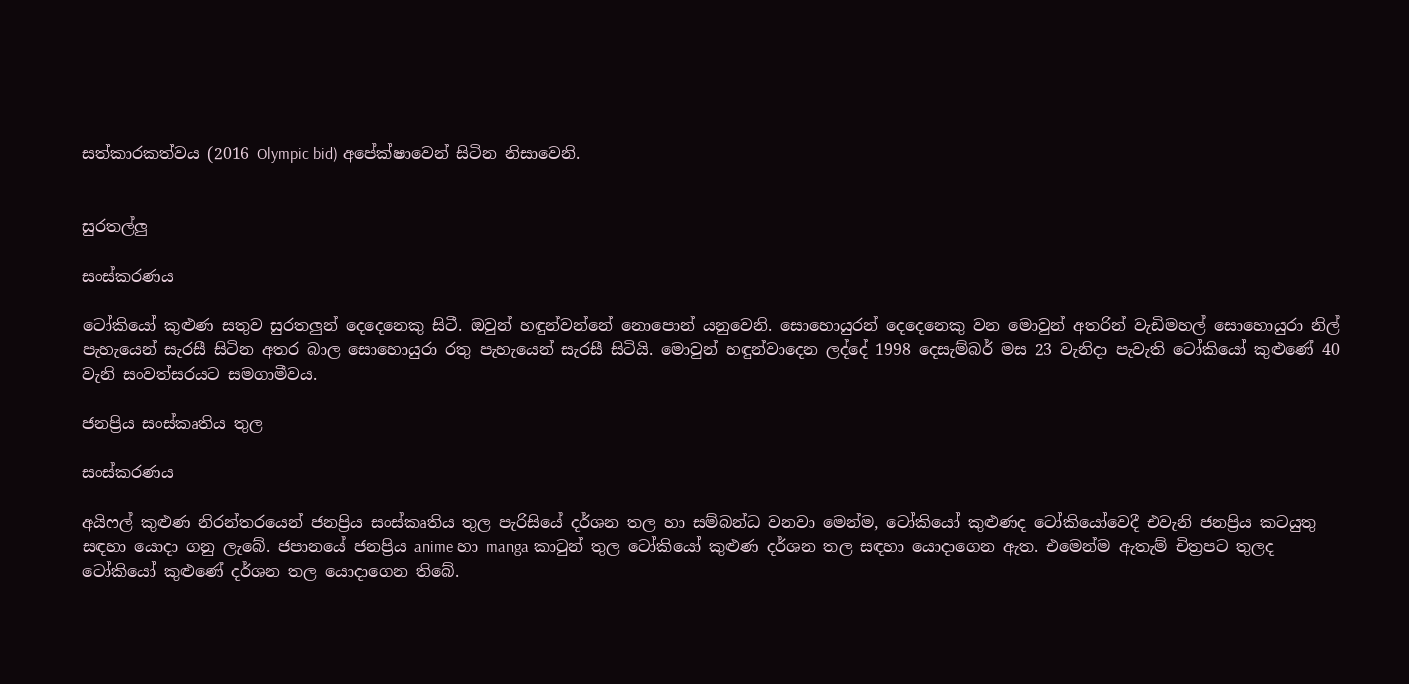සත්කාරකත්වය (2016 Olympic bid) අපේක්ෂාවෙන් සිටින නිසාවෙනි.


සුරතල්ලු

සංස්කරණය

ටෝකියෝ කුළුණ සතුව සුරතලුන් දෙදෙනෙකු සිටී. ඔවුන් හඳුන්වන්නේ නොපොන් යනුවෙනි. සොහොයුරන් දෙදෙනෙකු වන මොවුන් අතරින් වැඩිමහල් සොහොයුරා නිල් පැහැයෙන් සැරසී සිටින අතර බාල සොහොයුරා රතු පැහැයෙන් සැරසී සිටියි. මොවුන් හඳුන්වාදෙන ලද්දේ 1998 දෙසැම්බර් මස 23 වැනිදා පැවැති ටෝකියෝ කුළුණේ 40 වැනි සංවත්සරයට සමගාමීවය.

ජනප්‍රිය සංස්කෘතිය තුල

සංස්කරණය

අයිෆල් කුළුණ නිරන්තරයෙන් ජනප්‍රිය සංස්කෘතිය තුල පැරිසියේ දර්ශන තල හා සම්බන්ධ වනවා මෙන්ම, ටෝකියෝ කුළුණද ටෝකියෝවෙදී එවැනි ජනප්‍රිය කටයුතු සඳහා යොදා ගනු ලැබේ. ජපානයේ ජනප්‍රිය anime හා manga කාටුන් තුල ටෝකියෝ කුළුණ දර්ශන තල සඳහා යොදාගෙන ඇත. එමෙන්ම ඇතැම් චිත්‍රපට තුලද ටෝකියෝ කුළුණේ දර්ශන තල යොදාගෙන තිබේ.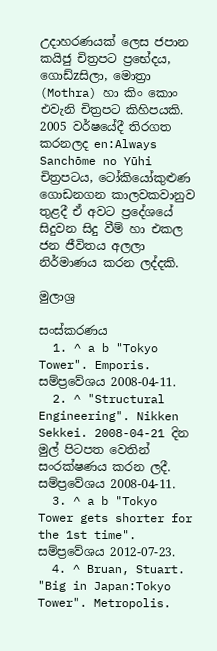උදාහරණයක් ලෙස ජපාන කයිජු චිත්‍රපට ප්‍රභේදය, ගොඩ්zසිලා, මොත්‍රා (Mothra) හා කිං කොං එවැනි චිත්‍රපට කිහිපයකි. 2005 වර්ෂයේදී තිරගත කරනලද en:Always Sanchōme no Yūhi චිත්‍රපටය, ටෝකියෝකුළුණ ගොඩනගන කාලවකවානුව තුළදී ඒ අවට ප්‍රදේශයේ සිදුවන සිදු වීම් හා එකල ජන ජීවිතය අලලා නිර්මාණය කරන ලද්දකි.

මුලාශ්‍ර

සංස්කරණය
  1. ^ a b "Tokyo Tower". Emporis. සම්ප්‍රවේශය 2008-04-11.
  2. ^ "Structural Engineering". Nikken Sekkei. 2008-04-21 දින මුල් පිටපත වෙතින් සංරක්ෂණය කරන ලදී. සම්ප්‍රවේශය 2008-04-11.
  3. ^ a b "Tokyo Tower gets shorter for the 1st time". සම්ප්‍රවේශය 2012-07-23.
  4. ^ Bruan, Stuart. "Big in Japan:Tokyo Tower". Metropolis.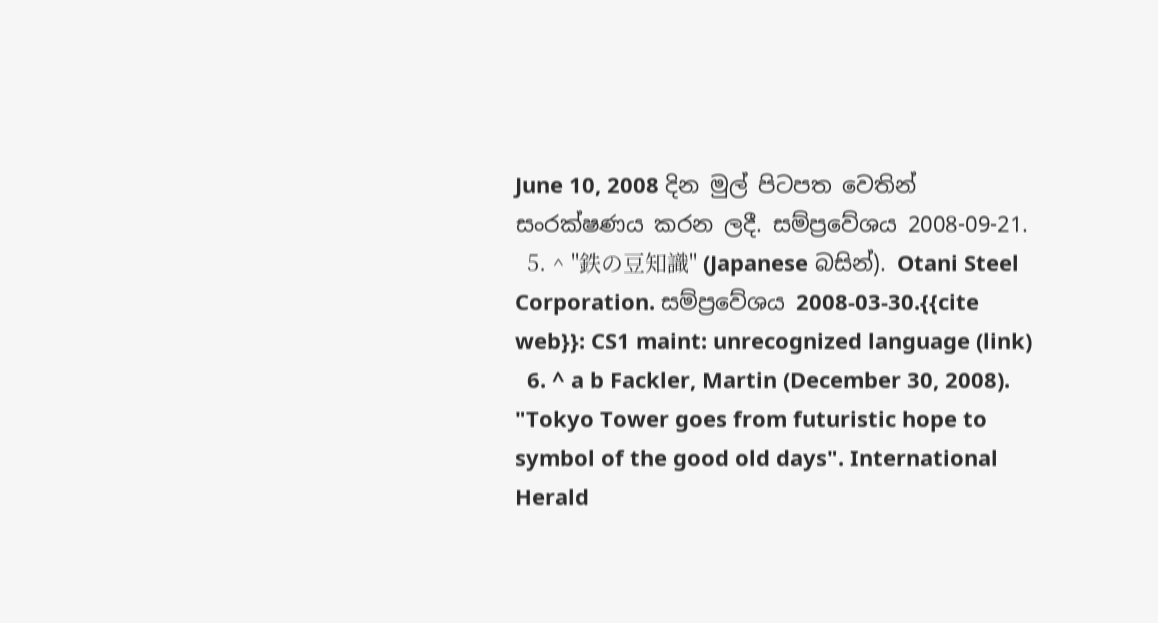June 10, 2008 දින මුල් පිටපත වෙතින් සංරක්ෂණය කරන ලදී. සම්ප්‍රවේශය 2008-09-21.
  5. ^ "鉄の豆知識" (Japanese බසින්). Otani Steel Corporation. සම්ප්‍රවේශය 2008-03-30.{{cite web}}: CS1 maint: unrecognized language (link)
  6. ^ a b Fackler, Martin (December 30, 2008). "Tokyo Tower goes from futuristic hope to symbol of the good old days". International Herald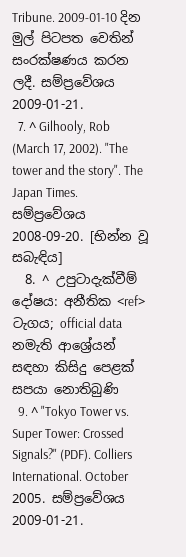Tribune. 2009-01-10 දින මුල් පිටපත වෙතින් සංරක්ෂණය කරන ලදී. සම්ප්‍රවේශය 2009-01-21.
  7. ^ Gilhooly, Rob (March 17, 2002). "The tower and the story". The Japan Times. සම්ප්‍රවේශය 2008-09-20. [භින්න වූ සබැඳිය]
  8. ^ උපුටාදැක්වීම් දෝෂය: අනීතික <ref> ටැගය; official data නමැති ආශ්‍රේයන් සඳහා කිසිදු පෙළක් සපයා නොතිබුණි
  9. ^ "Tokyo Tower vs. Super Tower: Crossed Signals?" (PDF). Colliers International. October 2005. සම්ප්‍රවේශය 2009-01-21.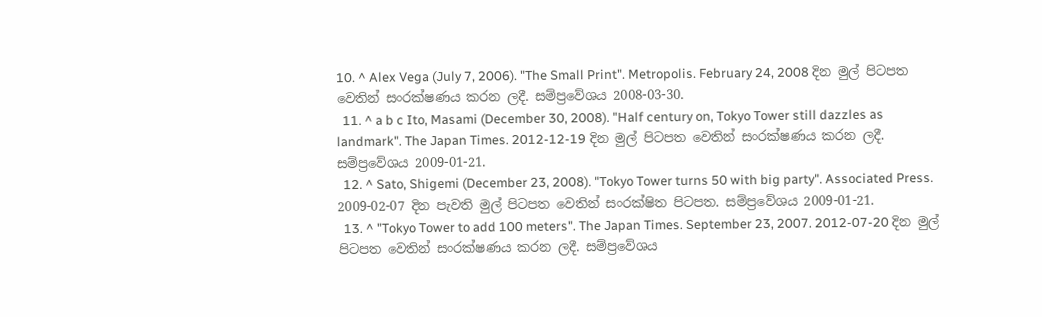10. ^ Alex Vega (July 7, 2006). "The Small Print". Metropolis. February 24, 2008 දින මුල් පිටපත වෙතින් සංරක්ෂණය කරන ලදී. සම්ප්‍රවේශය 2008-03-30.
  11. ^ a b c Ito, Masami (December 30, 2008). "Half century on, Tokyo Tower still dazzles as landmark". The Japan Times. 2012-12-19 දින මුල් පිටපත වෙතින් සංරක්ෂණය කරන ලදී. සම්ප්‍රවේශය 2009-01-21.
  12. ^ Sato, Shigemi (December 23, 2008). "Tokyo Tower turns 50 with big party". Associated Press. 2009-02-07 දින පැවති මුල් පිටපත වෙතින් සංරක්ෂිත පිටපත. සම්ප්‍රවේශය 2009-01-21.
  13. ^ "Tokyo Tower to add 100 meters". The Japan Times. September 23, 2007. 2012-07-20 දින මුල් පිටපත වෙතින් සංරක්ෂණය කරන ලදී. සම්ප්‍රවේශය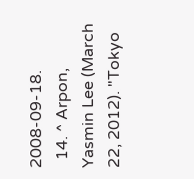2008-09-18.
  14. ^ Arpon, Yasmin Lee (March 22, 2012). "Tokyo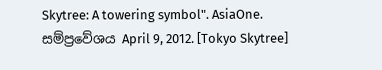Skytree: A towering symbol". AsiaOne. සම්ප්‍රවේශය April 9, 2012. [Tokyo Skytree]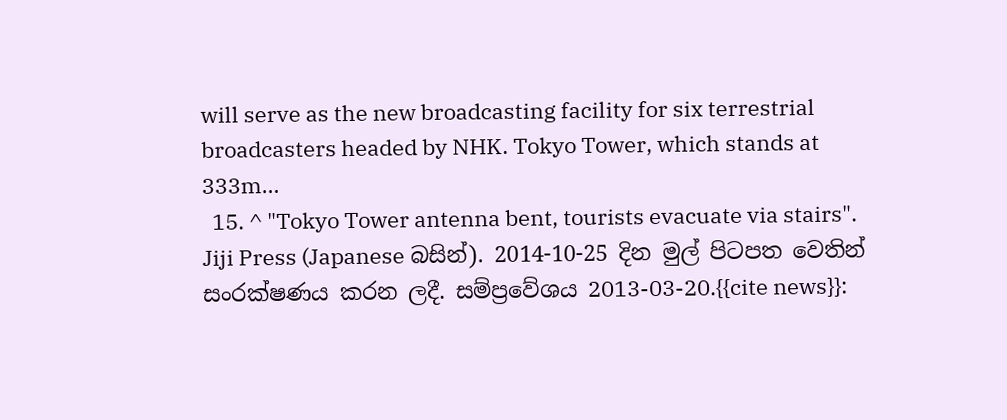will serve as the new broadcasting facility for six terrestrial broadcasters headed by NHK. Tokyo Tower, which stands at 333m…
  15. ^ "Tokyo Tower antenna bent, tourists evacuate via stairs". Jiji Press (Japanese බසින්). 2014-10-25 දින මුල් පිටපත වෙතින් සංරක්ෂණය කරන ලදී. සම්ප්‍රවේශය 2013-03-20.{{cite news}}: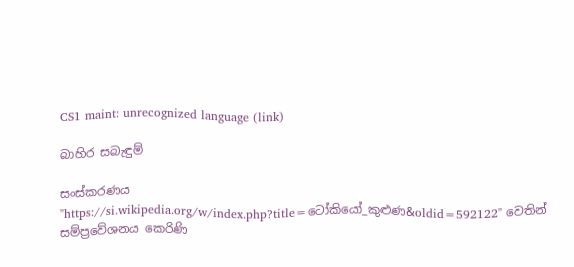CS1 maint: unrecognized language (link)

බාහිර සබැඳුම්

සංස්කරණය
"https://si.wikipedia.org/w/index.php?title=ටෝකියෝ_කුළුණ&oldid=592122" වෙතින් සම්ප්‍රවේශනය කෙරිණි